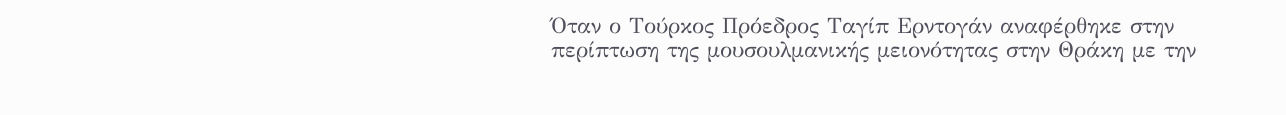Όταν ο Τούρκος Πρόεδρος Ταγίπ Ερντογάν αναφέρθηκε στην περίπτωση της μουσουλμανικής μειονότητας στην Θράκη με την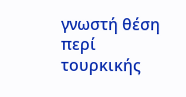γνωστή θέση περί τουρκικής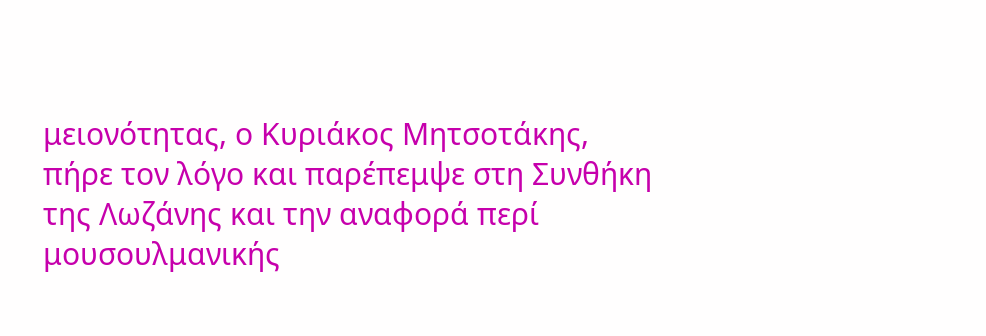μειονότητας, ο Κυριάκος Μητσοτάκης, πήρε τον λόγο και παρέπεμψε στη Συνθήκη της Λωζάνης και την αναφορά περί μουσουλμανικής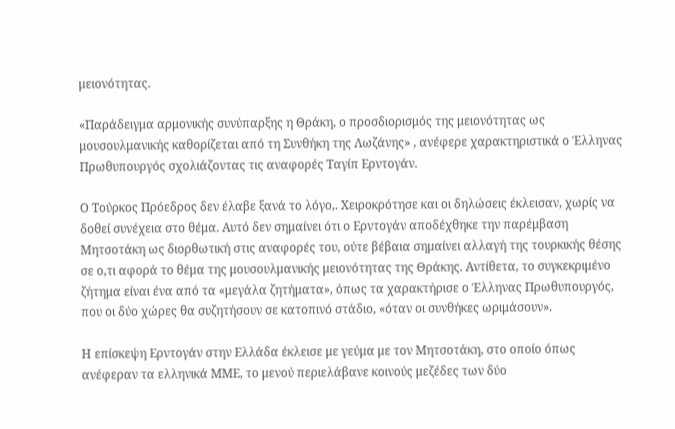μειονότητας.

«Παράδειγμα αρμονικής συνύπαρξης η Θράκη, ο προσδιορισμός της μειονότητας ως μουσουλμανικής καθορίζεται από τη Συνθήκη της Λωζάνης» , ανέφερε χαρακτηριστικά ο Έλληνας Πρωθυπουργός σχολιάζοντας τις αναφορές Ταγίπ Ερντογάν.

Ο Τούρκος Πρόεδρος δεν έλαβε ξανά το λόγο,. Χειροκρότησε και οι δηλώσεις έκλεισαν, χωρίς να δοθεί συνέχεια στο θέμα. Αυτό δεν σημαίνει ότι ο Ερντογάν αποδέχθηκε την παρέμβαση Μητσοτάκη ως διορθωτική στις αναφορές του, ούτε βέβαια σημαίνει αλλαγή της τουρκικής θέσης σε ο,τι αφορά το θέμα της μουσουλμανικής μειονότητας της Θράκης. Αντίθετα, το συγκεκριμένο ζήτημα είναι ένα από τα «μεγάλα ζητήματα», όπως τα χαρακτήρισε ο Έλληνας Πρωθυπουργός, που οι δύο χώρες θα συζητήσουν σε κατοπινό στάδιο, «όταν οι συνθήκες ωριμάσουν».

Η επίσκεψη Ερντογάν στην Ελλάδα έκλεισε με γεύμα με τον Μητσοτάκη, στο οποίο όπως ανέφεραν τα ελληνικά ΜΜΕ, το μενού περιελάβανε κοινούς μεζέδες των δύο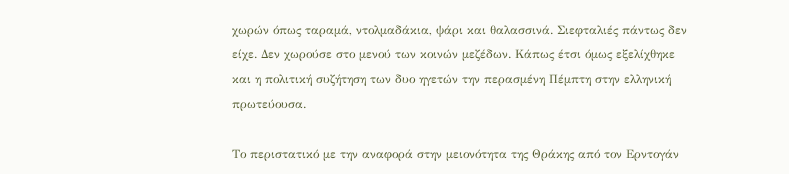χωρών όπως ταραμά, ντολμαδάκια, ψάρι και θαλασσινά. Σιεφταλιές πάντως δεν είχε. Δεν χωρούσε στο μενού των κοινών μεζέδων. Κάπως έτσι όμως εξελίχθηκε και η πολιτική συζήτηση των δυο ηγετών την περασμένη Πέμπτη στην ελληνική πρωτεύουσα.

Το περιστατικό με την αναφορά στην μειονότητα της Θράκης από τον Ερντογάν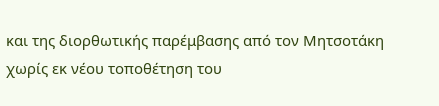και της διορθωτικής παρέμβασης από τον Μητσοτάκη χωρίς εκ νέου τοποθέτηση του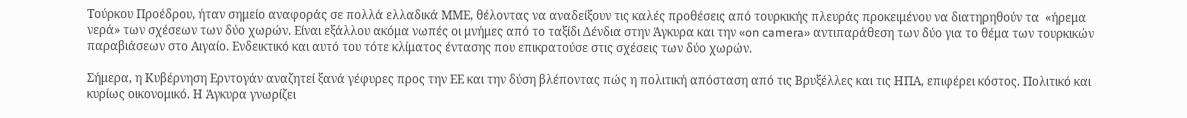Τούρκου Προέδρου, ήταν σημείο αναφοράς σε πολλά ελλαδικά ΜΜΕ, θέλοντας να αναδείξουν τις καλές προθέσεις από τουρκικής πλευράς προκειμένου να διατηρηθούν τα  «ήρεμα νερά» των σχέσεων των δύο χωρών. Είναι εξάλλου ακόμα νωπές οι μνήμες από το ταξίδι Δένδια στην Άγκυρα και την «on camera» αντιπαράθεση των δύο για το θέμα των τουρκικών παραβιάσεων στο Αιγαίο. Ενδεικτικό και αυτό του τότε κλίματος έντασης που επικρατούσε στις σχέσεις των δύο χωρών.

Σήμερα, η Κυβέρνηση Ερντογάν αναζητεί ξανά γέφυρες προς την ΕΕ και την δύση βλέποντας πώς η πολιτική απόσταση από τις Βρυξέλλες και τις ΗΠΑ, επιφέρει κόστος. Πολιτικό και κυρίως οικονομικό. Η Άγκυρα γνωρίζει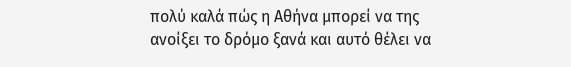πολύ καλά πώς η Αθήνα μπορεί να της ανοίξει το δρόμο ξανά και αυτό θέλει να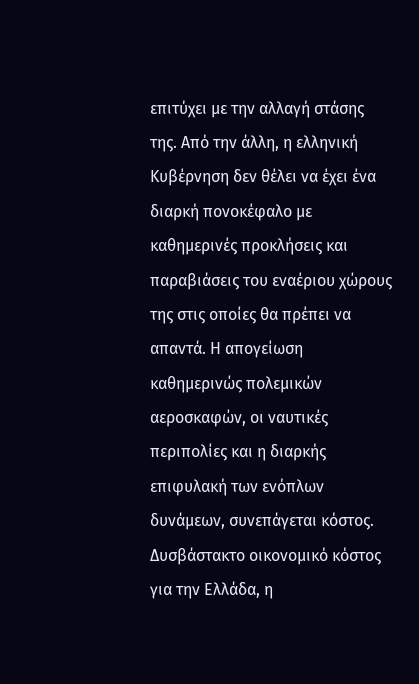επιτύχει με την αλλαγή στάσης της. Από την άλλη, η ελληνική Κυβέρνηση δεν θέλει να έχει ένα διαρκή πονοκέφαλο με καθημερινές προκλήσεις και παραβιάσεις του εναέριου χώρους της στις οποίες θα πρέπει να απαντά. Η απογείωση καθημερινώς πολεμικών αεροσκαφών, οι ναυτικές περιπολίες και η διαρκής επιφυλακή των ενόπλων δυνάμεων, συνεπάγεται κόστος. Δυσβάστακτο οικονομικό κόστος για την Ελλάδα, η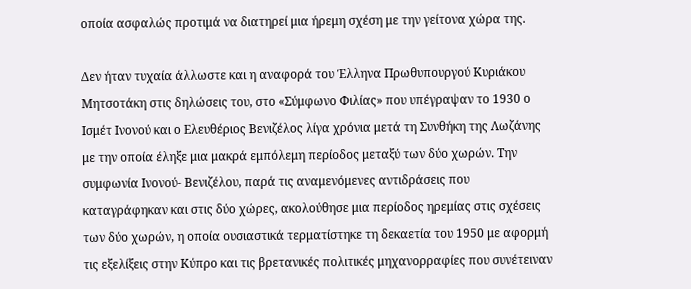οποία ασφαλώς προτιμά να διατηρεί μια ήρεμη σχέση με την γείτονα χώρα της.

Δεν ήταν τυχαία άλλωστε και η αναφορά του Έλληνα Πρωθυπουργού Κυριάκου Μητσοτάκη στις δηλώσεις του, στο «Σύμφωνο Φιλίας» που υπέγραψαν το 1930 ο Ισμέτ Ινονού και ο Ελευθέριος Βενιζέλος λίγα χρόνια μετά τη Συνθήκη της Λωζάνης με την οποία έληξε μια μακρά εμπόλεμη περίοδος μεταξύ των δύο χωρών. Την συμφωνία Ινονού- Βενιζέλου, παρά τις αναμενόμενες αντιδράσεις που καταγράφηκαν και στις δύο χώρες, ακολούθησε μια περίοδος ηρεμίας στις σχέσεις των δύο χωρών, η οποία ουσιαστικά τερματίστηκε τη δεκαετία του 1950 με αφορμή τις εξελίξεις στην Κύπρο και τις βρετανικές πολιτικές μηχανορραφίες που συνέτειναν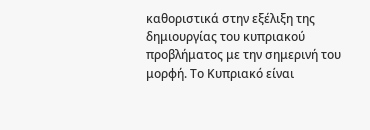καθοριστικά στην εξέλιξη της δημιουργίας του κυπριακού προβλήματος με την σημερινή του μορφή. Το Κυπριακό είναι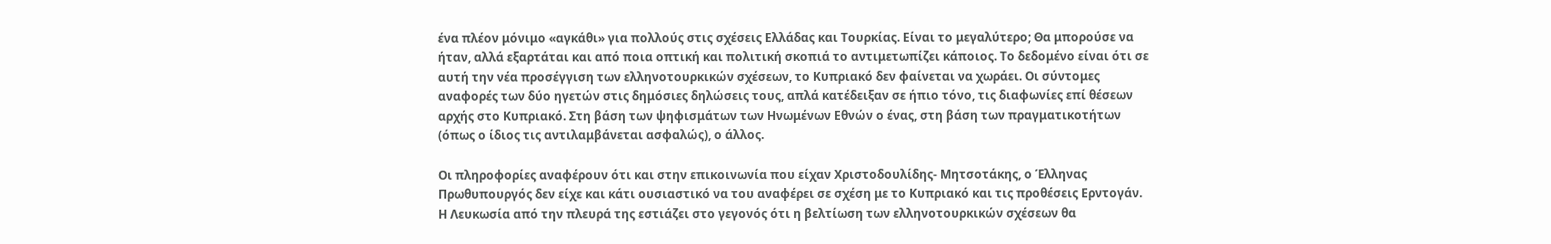ένα πλέον μόνιμο «αγκάθι» για πολλούς στις σχέσεις Ελλάδας και Τουρκίας. Είναι το μεγαλύτερο; Θα μπορούσε να ήταν, αλλά εξαρτάται και από ποια οπτική και πολιτική σκοπιά το αντιμετωπίζει κάποιος. Το δεδομένο είναι ότι σε αυτή την νέα προσέγγιση των ελληνοτουρκικών σχέσεων, το Κυπριακό δεν φαίνεται να χωράει. Οι σύντομες αναφορές των δύο ηγετών στις δημόσιες δηλώσεις τους, απλά κατέδειξαν σε ήπιο τόνο, τις διαφωνίες επί θέσεων αρχής στο Κυπριακό. Στη βάση των ψηφισμάτων των Ηνωμένων Εθνών ο ένας, στη βάση των πραγματικοτήτων (όπως ο ίδιος τις αντιλαμβάνεται ασφαλώς), ο άλλος.

Οι πληροφορίες αναφέρουν ότι και στην επικοινωνία που είχαν Χριστοδουλίδης- Μητσοτάκης, ο Έλληνας Πρωθυπουργός δεν είχε και κάτι ουσιαστικό να του αναφέρει σε σχέση με το Κυπριακό και τις προθέσεις Ερντογάν. Η Λευκωσία από την πλευρά της εστιάζει στο γεγονός ότι η βελτίωση των ελληνοτουρκικών σχέσεων θα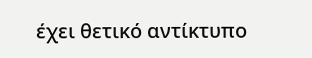έχει θετικό αντίκτυπο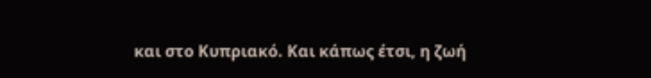και στο Κυπριακό. Και κάπως έτσι, η ζωή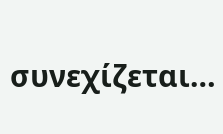συνεχίζεται…